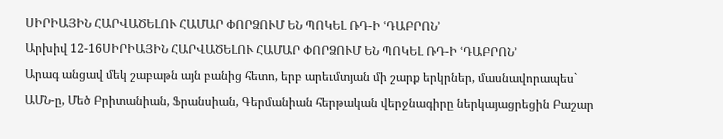ՍԻՐԻԱՅԻՆ ՀԱՐՎԱԾԵԼՈՒ ՀԱՄԱՐ ՓՈՐՁՈՒՄ ԵՆ ՊՈԿԵԼ ՌԴ-Ի ՙԴԱԲՐՈՆ՚
Արխիվ 12-16ՍԻՐԻԱՅԻՆ ՀԱՐՎԱԾԵԼՈՒ ՀԱՄԱՐ ՓՈՐՁՈՒՄ ԵՆ ՊՈԿԵԼ ՌԴ-Ի ՙԴԱԲՐՈՆ՚
Արագ անցավ մեկ շաբաթն այն բանից հետո, երբ արեւմտյան մի շարք երկրներ, մասնավորապես` ԱՄՆ-ը, Մեծ Բրիտանիան, Ֆրանսիան, Գերմանիան հերթական վերջնագիրը ներկայացրեցին Բաշար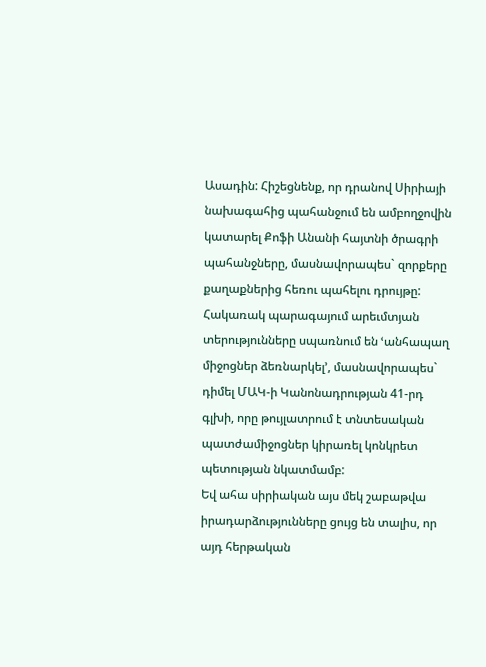Ասադին: Հիշեցնենք, որ դրանով Սիրիայի նախագահից պահանջում են ամբողջովին կատարել Քոֆի Անանի հայտնի ծրագրի պահանջները, մասնավորապես` զորքերը քաղաքներից հեռու պահելու դրույթը: Հակառակ պարագայում արեւմտյան տերությունները սպառնում են ՙանհապաղ միջոցներ ձեռնարկել՚, մասնավորապես` դիմել ՄԱԿ-ի Կանոնադրության 41-րդ գլխի, որը թույլատրում է տնտեսական պատժամիջոցներ կիրառել կոնկրետ պետության նկատմամբ:
Եվ ահա սիրիական այս մեկ շաբաթվա իրադարձությունները ցույց են տալիս, որ այդ հերթական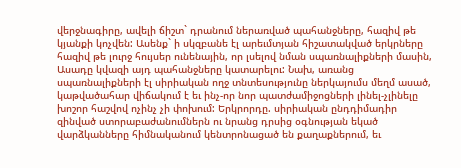վերջնագիրը, ավելի ճիշտ` դրանում ներառված պահանջները, հազիվ թե կյանքի կոչվեն: Ասենք` ի սկզբանե էլ արեւմտյան հիշատակված երկրները հազիվ թե լուրջ հույսեր ունենային, որ լսելով նման սպառնալիքների մասին, Ասադը կվազի այդ պահանջները կատարելու: Նախ, առանց սպառնալիքների էլ սիրիական ողջ տնտեսությունը ներկայումս մեղմ ասած, կաթվածահար վիճակում է եւ ինչ-որ նոր պատժամիջոցների լինել-չլինելը խոշոր հաշվով ոչինչ չի փոխում: Երկրորդը. սիրիական ընդդիմադիր զինված ստորաբաժանումներն ու նրանց դրսից օգնության եկած վարձկանները հիմնականում կենտրոնացած են քաղաքներում, եւ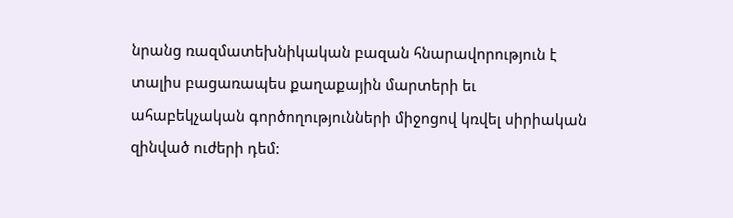նրանց ռազմատեխնիկական բազան հնարավորություն է տալիս բացառապես քաղաքային մարտերի եւ ահաբեկչական գործողությունների միջոցով կռվել սիրիական զինված ուժերի դեմ: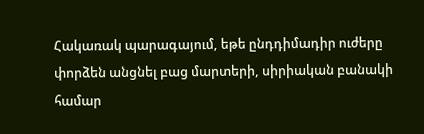Հակառակ պարագայում, եթե ընդդիմադիր ուժերը փորձեն անցնել բաց մարտերի, սիրիական բանակի համար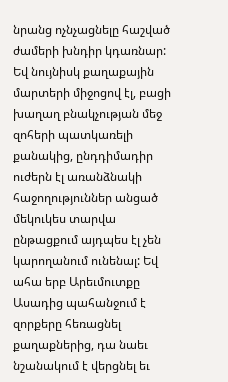նրանց ոչնչացնելը հաշված ժամերի խնդիր կդառնար: Եվ նույնիսկ քաղաքային մարտերի միջոցով էլ, բացի խաղաղ բնակչության մեջ զոհերի պատկառելի քանակից, ընդդիմադիր ուժերն էլ առանձնակի հաջողություններ անցած մեկուկես տարվա ընթացքում այդպես էլ չեն կարողանում ունենալ: Եվ ահա երբ Արեւմուտքը Ասադից պահանջում է զորքերը հեռացնել քաղաքներից, դա նաեւ նշանակում է վերցնել եւ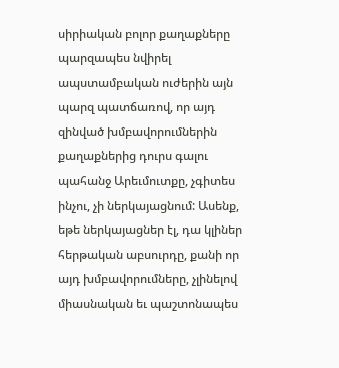սիրիական բոլոր քաղաքները պարզապես նվիրել ապստամբական ուժերին այն պարզ պատճառով, որ այդ զինված խմբավորումներին քաղաքներից դուրս գալու պահանջ Արեւմուտքը, չգիտես ինչու, չի ներկայացնում: Ասենք, եթե ներկայացներ էլ, դա կլիներ հերթական աբսուրդը, քանի որ այդ խմբավորումները, չլինելով միասնական եւ պաշտոնապես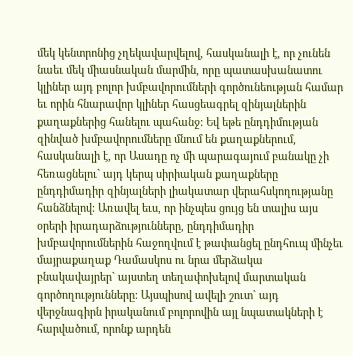մեկ կենտրոնից չղեկավարվելով, հասկանալի է, որ չունեն նաեւ մեկ միասնական մարմին, որը պատասխանատու կլիներ այդ բոլոր խմբավորումների գործունեության համար եւ որին հնարավոր կլիներ հասցեագրել զինյալներին քաղաքներից հանելու պահանջ: Եվ եթե ընդդիմության զինված խմբավորումները մնում են քաղաքներում, հասկանալի է, որ Ասադը ոչ մի պարագայում բանակը չի հեռացնելու` այդ կերպ սիրիական քաղաքները ընդդիմադիր զինյալների լիակատար վերահսկողությանը հանձնելով: Առավել եւս, որ ինչպես ցույց են տալիս այս օրերի իրադարձությունները, ընդդիմադիր խմբավորումներին հաջողվում է թափանցել ընդհուպ մինչեւ մայրաքաղաք Դամասկոս ու նրա մերձակա բնակավայրեր` այստեղ տեղափոխելով մարտական գործողությունները: Այսպիսով ավելի շուտ` այդ վերջնագիրն իրականում բոլորովին այլ նպատակների է հարվածում, որոնք արդեն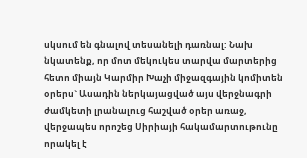սկսում են գնալով տեսանելի դառնալ: Նախ նկատենք, որ մոտ մեկուկես տարվա մարտերից հետո միայն Կարմիր Խաչի միջազգային կոմիտեն օրերս` Ասադին ներկայացված այս վերջնագրի ժամկետի լրանալուց հաշված օրեր առաջ, վերջապես որոշեց Սիրիայի հակամարտութունը որակել է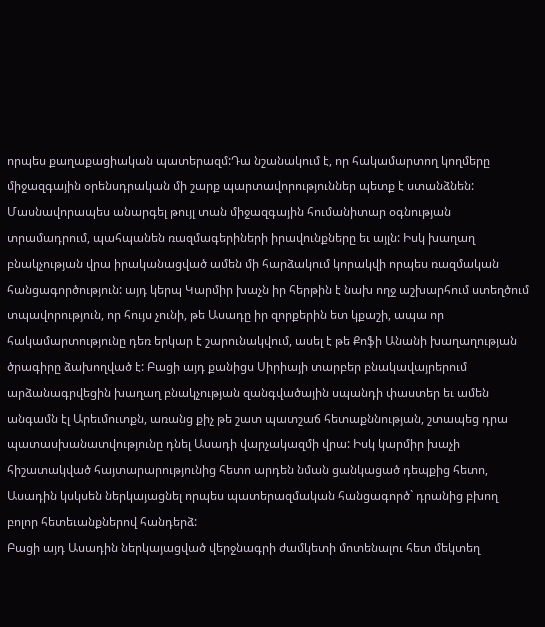որպես քաղաքացիական պատերազմ:Դա նշանակում է, որ հակամարտող կողմերը միջազգային օրենսդրական մի շարք պարտավորություններ պետք է ստանձնեն: Մասնավորապես անարգել թույլ տան միջազգային հումանիտար օգնության տրամադրում, պահպանեն ռազմագերիների իրավունքները եւ այլն: Իսկ խաղաղ բնակչության վրա իրականացված ամեն մի հարձակում կորակվի որպես ռազմական հանցագործություն: այդ կերպ Կարմիր խաչն իր հերթին է նախ ողջ աշխարհում ստեղծում տպավորություն, որ հույս չունի, թե Ասադը իր զորքերին ետ կքաշի, ապա որ հակամարտությունը դեռ երկար է շարունակվում, ասել է թե Քոֆի Անանի խաղաղության ծրագիրը ձախողված է: Բացի այդ քանիցս Սիրիայի տարբեր բնակավայրերում արձանագրվեցին խաղաղ բնակչության զանգվածային սպանդի փաստեր եւ ամեն անգամն էլ Արեւմուտքն, առանց քիչ թե շատ պատշաճ հետաքննության, շտապեց դրա պատասխանատվությունը դնել Ասադի վարչակազմի վրա: Իսկ կարմիր խաչի հիշատակված հայտարարությունից հետո արդեն նման ցանկացած դեպքից հետո, Ասադին կսկսեն ներկայացնել որպես պատերազմական հանցագործ` դրանից բխող բոլոր հետեւանքներով հանդերձ:
Բացի այդ Ասադին ներկայացված վերջնագրի ժամկետի մոտենալու հետ մեկտեղ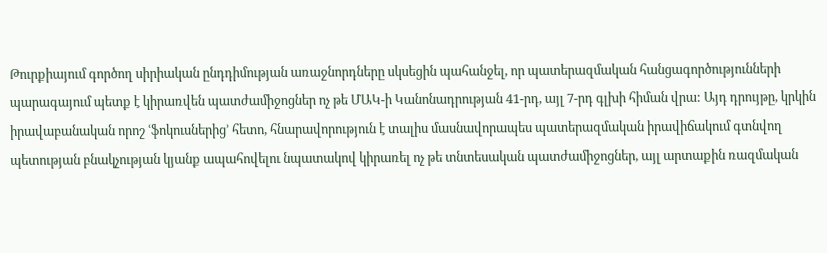Թուրքիայում գործող սիրիական ընդդիմության առաջնորդները սկսեցին պահանջել, որ պատերազմական հանցագործությունների պարագայում պետք է կիրառվեն պատժամիջոցներ ոչ թե ՄԱԿ-ի Կանոնադրության 41-րդ, այլ 7-րդ գլխի հիման վրա: Այդ դրույթը, կրկին իրավաբանական որոշ ՙֆոկուսներից՚ հետո, հնարավորություն է տալիս մասնավորապես պատերազմական իրավիճակում գտնվող պետության բնակչության կյանք ապահովելու նպատակով կիրառել ոչ թե տնտեսական պատժամիջոցներ, այլ արտաքին ռազմական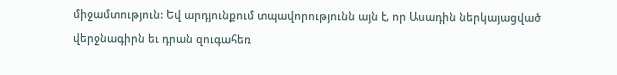միջամտություն: Եվ արդյունքում տպավորությունն այն է, որ Ասադին ներկայացված վերջնագիրն եւ դրան զուգահեռ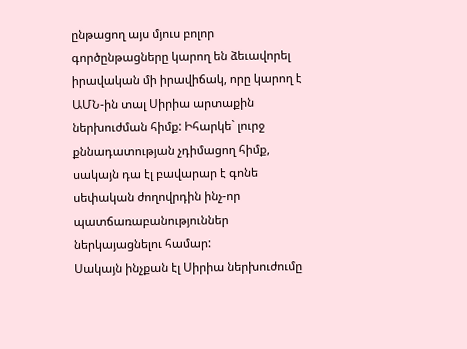ընթացող այս մյուս բոլոր գործընթացները կարող են ձեւավորել իրավական մի իրավիճակ, որը կարող է ԱՄՆ-ին տալ Սիրիա արտաքին ներխուժման հիմք: Իհարկե` լուրջ քննադատության չդիմացող հիմք, սակայն դա էլ բավարար է գոնե սեփական ժողովրդին ինչ-որ պատճառաբանություններ ներկայացնելու համար:
Սակայն ինչքան էլ Սիրիա ներխուժումը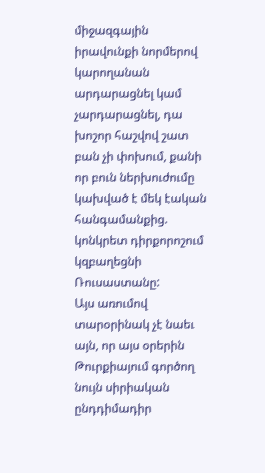միջազգային իրավունքի նորմերով կարողանան արդարացնել կամ չարդարացնել, դա խոշոր հաշվով շատ բան չի փոխում, քանի որ բուն ներխուժումը կախված է մեկ էական հանգամանքից. կոնկրետ դիրքորոշում կզբաղեցնի Ռուսաստանը:
Այս առումով տարօրինակ չէ նաեւ այն, որ այս օրերին Թուրքիայում գործող նույն սիրիական ընդդիմադիր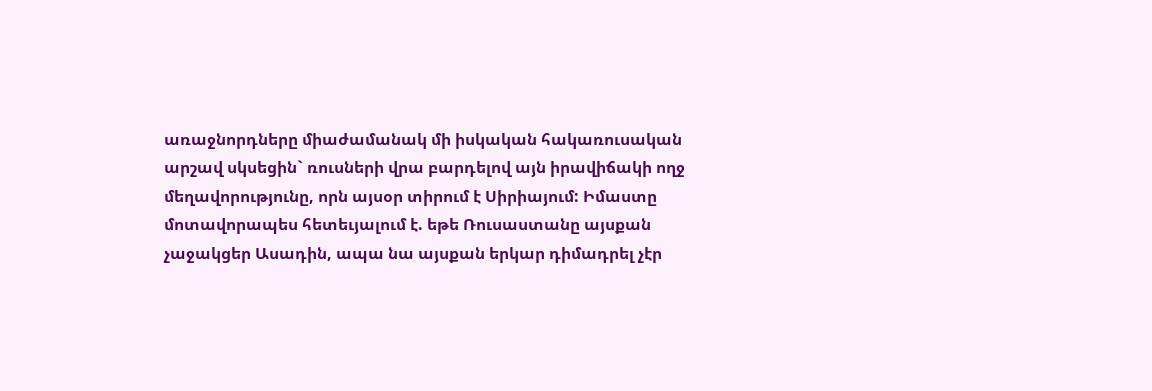առաջնորդները միաժամանակ մի իսկական հակառուսական արշավ սկսեցին` ռուսների վրա բարդելով այն իրավիճակի ողջ մեղավորությունը, որն այսօր տիրում է Սիրիայում: Իմաստը մոտավորապես հետեւյալում է. եթե Ռուսաստանը այսքան չաջակցեր Ասադին, ապա նա այսքան երկար դիմադրել չէր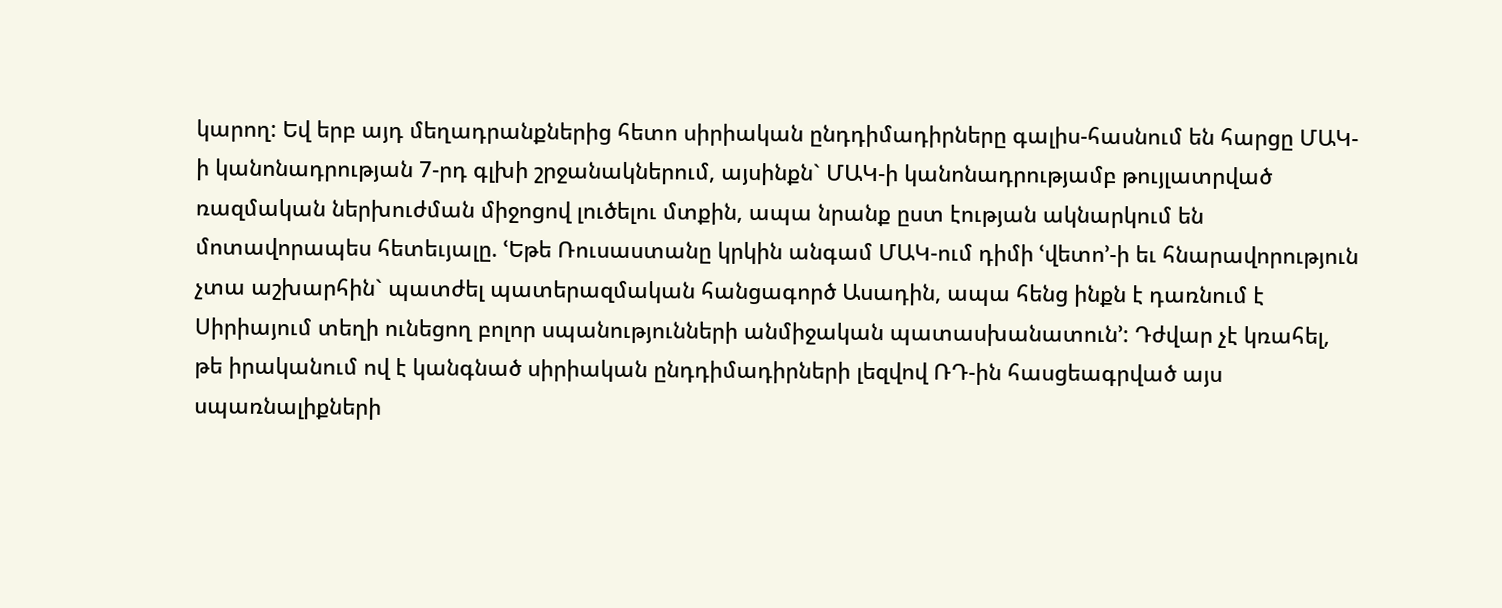կարող: Եվ երբ այդ մեղադրանքներից հետո սիրիական ընդդիմադիրները գալիս-հասնում են հարցը ՄԱԿ-ի կանոնադրության 7-րդ գլխի շրջանակներում, այսինքն` ՄԱԿ-ի կանոնադրությամբ թույլատրված ռազմական ներխուժման միջոցով լուծելու մտքին, ապա նրանք ըստ էության ակնարկում են մոտավորապես հետեւյալը. ՙԵթե Ռուսաստանը կրկին անգամ ՄԱԿ-ում դիմի ՙվետո՚-ի եւ հնարավորություն չտա աշխարհին` պատժել պատերազմական հանցագործ Ասադին, ապա հենց ինքն է դառնում է Սիրիայում տեղի ունեցող բոլոր սպանությունների անմիջական պատասխանատուն՚: Դժվար չէ կռահել, թե իրականում ով է կանգնած սիրիական ընդդիմադիրների լեզվով ՌԴ-ին հասցեագրված այս սպառնալիքների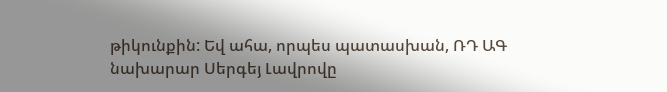թիկունքին: Եվ ահա, որպես պատասխան, ՌԴ ԱԳ նախարար Սերգեյ Լավրովը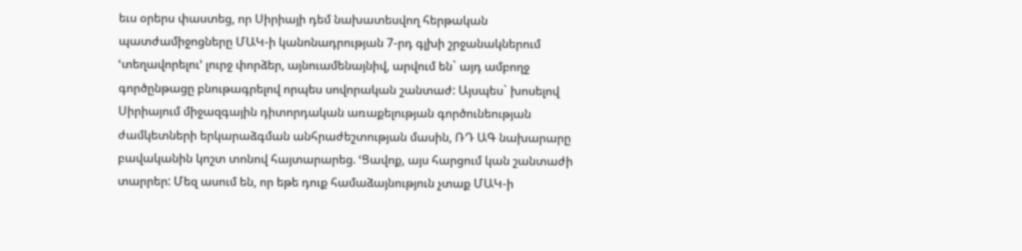եւս օրերս փաստեց, որ Սիրիայի դեմ նախատեսվող հերթական պատժամիջոցները ՄԱԿ-ի կանոնադրության 7-րդ գլխի շրջանակներում ՙտեղավորելու՚ լուրջ փորձեր, այնուամենայնիվ, արվում են` այդ ամբողջ գործընթացը բնութագրելով որպես սովորական շանտաժ: Այսպես` խոսելով Սիրիայում միջազգային դիտորդական առաքելության գործունեության ժամկետների երկարաձգման անհրաժեշտության մասին, ՌԴ ԱԳ նախարարը բավականին կոշտ տոնով հայտարարեց. ՙՑավոք, այս հարցում կան շանտաժի տարրեր: Մեզ ասում են, որ եթե դուք համաձայնություն չտաք ՄԱԿ-ի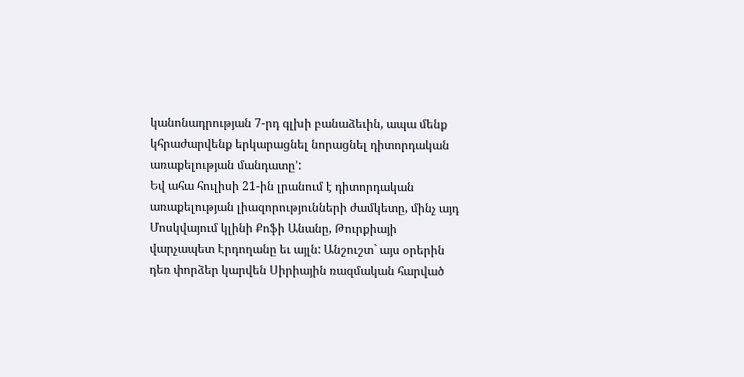կանոնադրության 7-րդ գլխի բանաձեւին, ապա մենք կհրաժարվենք երկարացնել նորացնել դիտորդական առաքելության մանդատը՚:
Եվ ահա հուլիսի 21-ին լրանում է դիտորդական առաքելության լիազորությունների ժամկետը, մինչ այդ Մոսկվայում կլինի Քոֆի Անանը, Թուրքիայի վարչապետ Էրդողանը եւ այլն: Անշուշտ` այս օրերին դեռ փորձեր կարվեն Սիրիային ռազմական հարված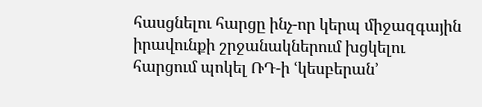հասցնելու հարցը ինչ-որ կերպ միջազգային իրավունքի շրջանակներում խցկելու հարցում պոկել ՌԴ-ի ՙկեսբերան՚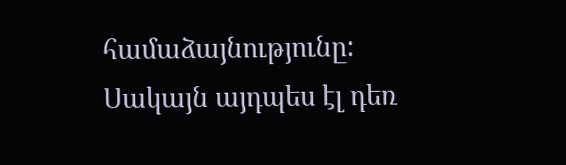համաձայնությունը: Սակայն այդպես էլ դեռ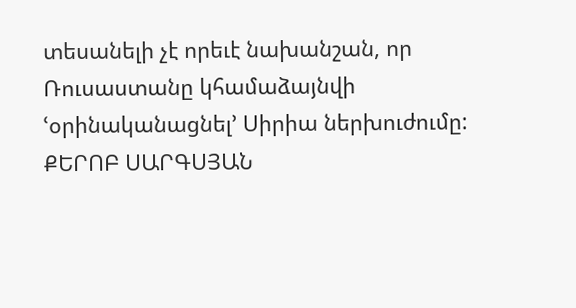տեսանելի չէ որեւէ նախանշան, որ Ռուսաստանը կհամաձայնվի ՙօրինականացնել՚ Սիրիա ներխուժումը:
ՔԵՐՈԲ ՍԱՐԳՍՅԱՆ